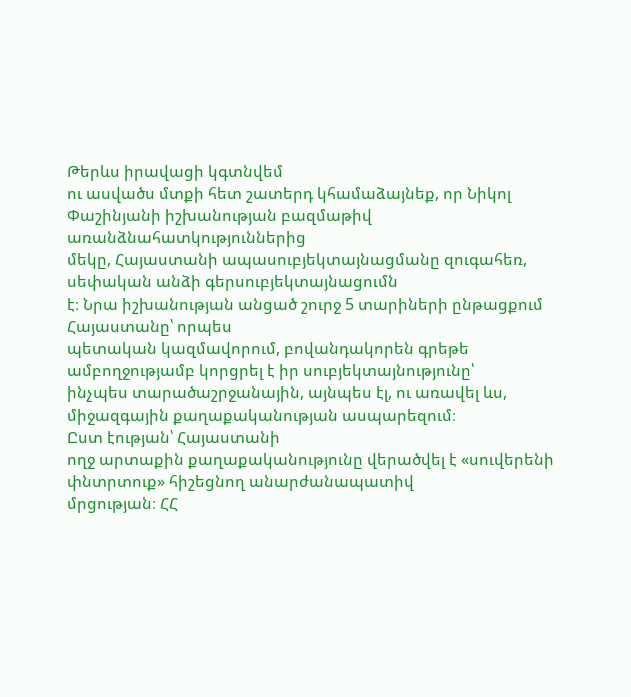Թերևս իրավացի կգտնվեմ
ու ասվածս մտքի հետ շատերդ կհամաձայնեք, որ Նիկոլ Փաշինյանի իշխանության բազմաթիվ առանձնահատկություններից
մեկը, Հայաստանի ապասուբյեկտայնացմանը զուգահեռ, սեփական անձի գերսուբյեկտայնացումն
է։ Նրա իշխանության անցած շուրջ 5 տարիների ընթացքում Հայաստանը՝ որպես
պետական կազմավորում, բովանդակորեն գրեթե ամբողջությամբ կորցրել է իր սուբյեկտայնությունը՝
ինչպես տարածաշրջանային, այնպես էլ, ու առավել ևս, միջազգային քաղաքականության ասպարեզում։
Ըստ էության՝ Հայաստանի
ողջ արտաքին քաղաքականությունը վերածվել է «սուվերենի փնտրտուք» հիշեցնող անարժանապատիվ
մրցության։ ՀՀ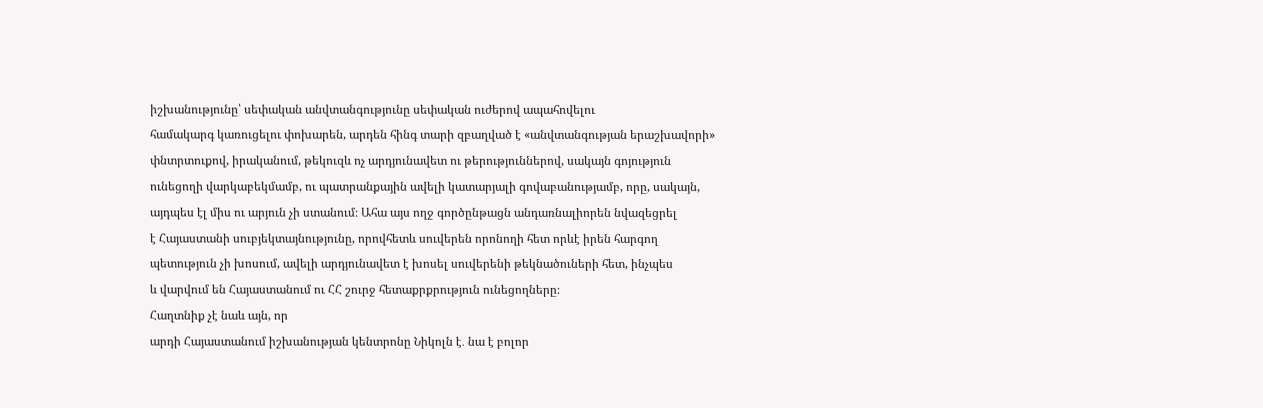իշխանությունը՝ սեփական անվտանգությունը սեփական ուժերով ապահովելու
համակարգ կառուցելու փոխարեն, արդեն հինգ տարի զբաղված է «անվտանգության երաշխավորի»
փնտրտուքով, իրականում, թեկուզև ոչ արդյունավետ ու թերություններով, սակայն գոյություն
ունեցողի վարկաբեկմամբ, ու պատրանքային ավելի կատարյալի գովաբանությամբ, որը, սակայն,
այդպես էլ միս ու արյուն չի ստանում։ Ահա այս ողջ գործընթացն անդառնալիորեն նվազեցրել
է Հայաստանի սուբյեկտայնությունը, որովհետև սուվերեն որոնողի հետ որևէ իրեն հարգող
պետություն չի խոսում, ավելի արդյունավետ է խոսել սուվերենի թեկնածուների հետ, ինչպես
և վարվում են Հայաստանում ու ՀՀ շուրջ հետաքրքրություն ունեցողները։
Հաղտնիք չէ նաև այն, որ
արդի Հայաստանում իշխանության կենտրոնը Նիկոլն է․ նա է բոլոր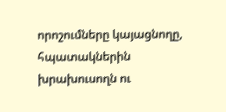որոշումները կայացնողը,
հպատակներին խրախուսողն ու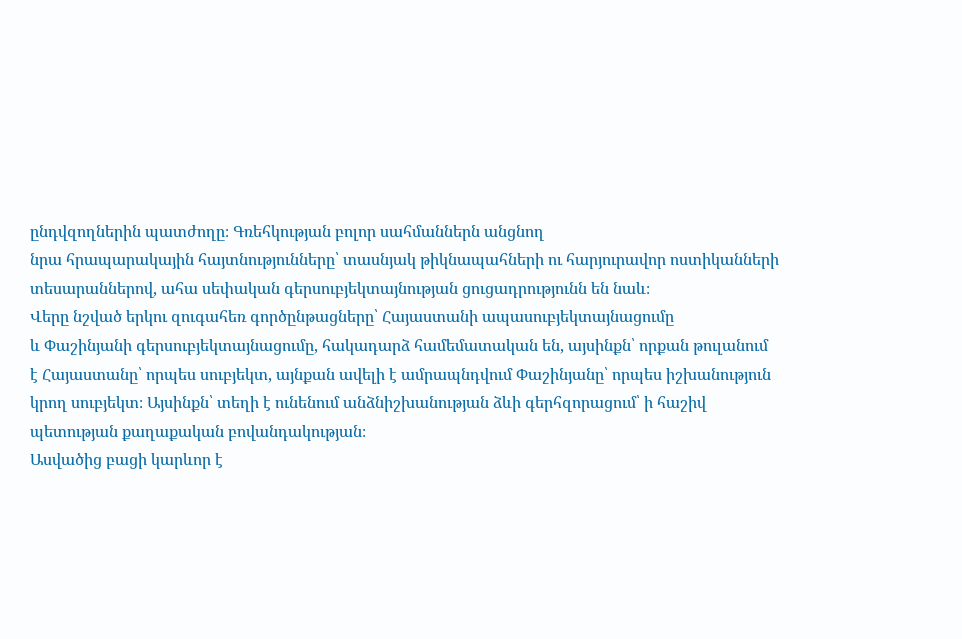ընդվզողներին պատժողը։ Գռեհկության բոլոր սահմաններն անցնող
նրա հրապարակային հայտնությունները՝ տասնյակ թիկնապահների ու հարյուրավոր ոստիկանների
տեսարաններով, ահա սեփական գերսուբյեկտայնության ցուցադրությունն են նաև։
Վերը նշված երկու զուգահեռ գործընթացները՝ Հայաստանի ապասուբյեկտայնացումը
և Փաշինյանի գերսուբյեկտայնացումը, հակադարձ համեմատական են, այսինքն՝ որքան թուլանում
է Հայաստանը՝ որպես սուբյեկտ, այնքան ավելի է ամրապնդվում Փաշինյանը՝ որպես իշխանություն
կրող սուբյեկտ։ Այսինքն՝ տեղի է ունենում անձնիշխանության ձևի գերհզորացում՝ ի հաշիվ
պետության քաղաքական բովանդակության։
Ասվածից բացի կարևոր է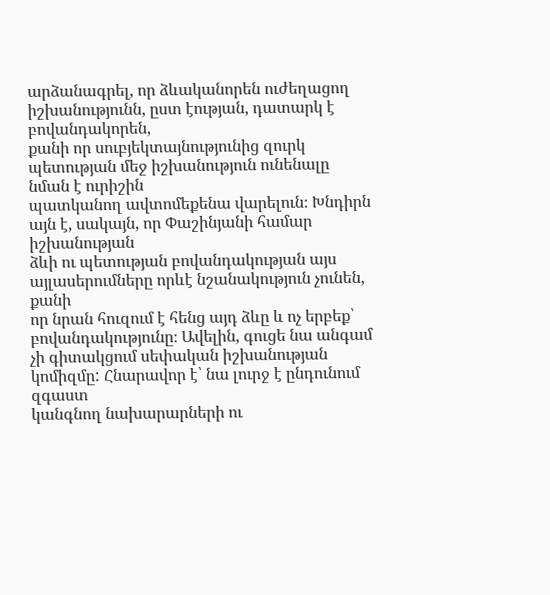արձանագրել, որ ձևականորեն ուժեղացող իշխանությունն, ըստ էության, դատարկ է բովանդակորեն,
քանի որ սուբյեկտայնությունից զուրկ պետության մեջ իշխանություն ունենալը նման է ուրիշին
պատկանող ավտոմեքենա վարելուն։ Խնդիրն այն է, սակայն, որ Փաշինյանի համար իշխանության
ձևի ու պետության բովանդակության այս այլասերումները որևէ նշանակություն չունեն, քանի
որ նրան հուզում է հենց այդ ձևը և ոչ երբեք՝ բովանդակությունը։ Ավելին, գուցե նա անգամ
չի գիտակցում սեփական իշխանության կոմիզմը: Հնարավոր է՝ նա լուրջ է ընդունում զգաստ
կանգնող նախարարների ու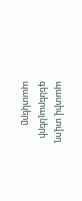պատիվ տվող գեներալների պատկերը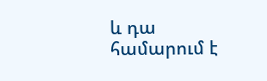և դա համարում է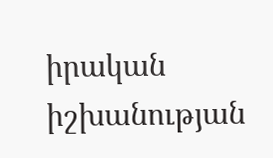իրական
իշխանության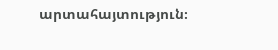արտահայտություն։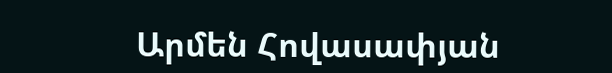Արմեն Հովասափյան